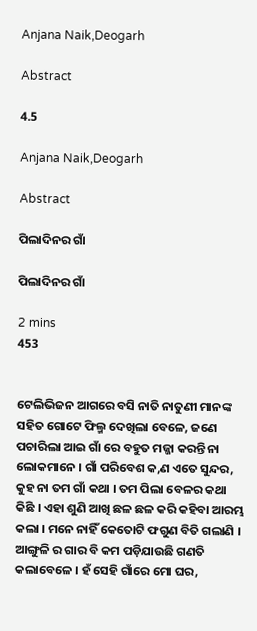Anjana Naik,Deogarh

Abstract

4.5

Anjana Naik,Deogarh

Abstract

ପିଲାଦିନର ଗାଁ

ପିଲାଦିନର ଗାଁ

2 mins
453


ଟେଲିଭିଜନ ଆଗରେ ବସି ନାତି ନାତୁଣୀ ମାନଙ୍କ ସହିତ ଗୋଟେ ଫିଲ୍ମ ଦେଖିଲା ବେଳେ, ଜଣେ ପଚାରିଲା ଆଇ ଗାଁ ରେ ବହୁତ ମଜ୍ଜା କରନ୍ତି ନା ଲୋକମାନେ । ଗାଁ ପରିବେଶ କ,ଣ ଏତେ ସୁନ୍ଦର, କୁହ ନା ତମ ଗାଁ କଥା । ତମ ପିଲା ବେଳର କଥା କିଛି । ଏହା ଶୁଣି ଆଖି ଛଳ ଛଳ କରି କହିବା ଆରମ୍ଭ କଲା । ମନେ ନାହିଁ କେତୋଟି ଫଗୁଣ ବିତି ଗଲାଣି । ଆଙ୍ଗୁଳି ର ଗାର ବି କମ ପଡ଼ିଯାଉଛି ଗଣତି କଲାବେଳେ । ହଁ ସେହି ଗାଁରେ ମୋ ଘର,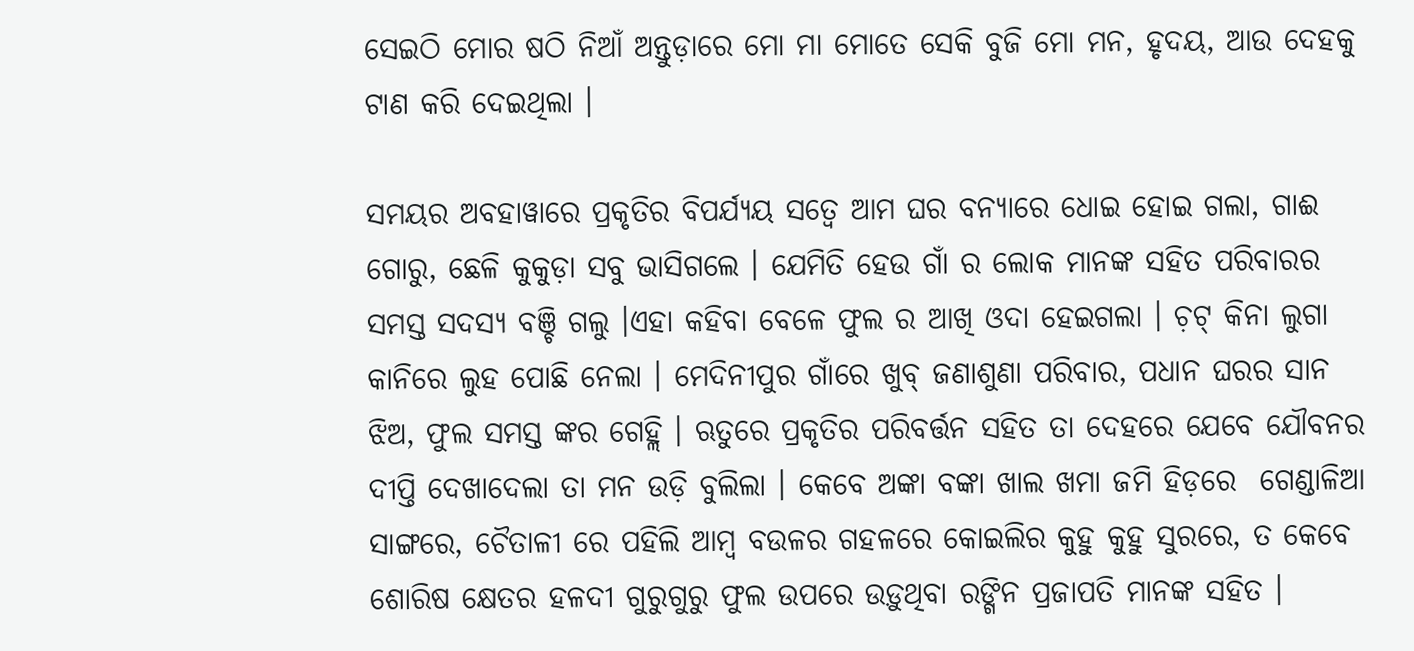ସେଇଠି ମୋର ଷଠି ନିଆଁ ଅନ୍ତୁଡ଼ାରେ ମୋ ମା ମୋତେ ସେକି ବୁଜି ମୋ ମନ, ହୃଦୟ, ଆଉ ଦେହକୁ ଟାଣ କରି ଦେଇଥିଲା ।

ସମୟର ଅବହାୱାରେ ପ୍ରକୃତିର ବିପର୍ଯ୍ୟୟ ସତ୍ବେ ଆମ ଘର ବନ୍ୟାରେ ଧୋଇ ହୋଇ ଗଲା, ଗାଈ ଗୋରୁ, ଛେଳି କୁକୁଡ଼ା ସବୁ ଭାସିଗଲେ । ଯେମିତି ହେଉ ଗାଁ ର ଲୋକ ମାନଙ୍କ ସହିତ ପରିବାରର ସମସ୍ତ ସଦସ୍ୟ ବଞ୍ଚି ଗଲୁ ।ଏହା କହିବା ବେଳେ ଫୁଲ ର ଆଖି ଓଦା ହେଇଗଲା । ଚ଼ଟ୍ କିନା ଲୁଗା କାନିରେ ଲୁହ ପୋଛି ନେଲା । ମେଦିନୀପୁର ଗାଁରେ ଖୁବ୍ ଜଣାଶୁଣା ପରିବାର, ପଧାନ ଘରର ସାନ ଝିଅ, ଫୁଲ ସମସ୍ତ ଙ୍କର ଗେହ୍ଲି । ଋତୁରେ ପ୍ରକୃତିର ପରିବର୍ତ୍ତନ ସହିତ ତା ଦେହରେ ଯେବେ ଯୌବନର ଦୀପ୍ତି ଦେଖାଦେଲା ତା ମନ ଉଡ଼ି ବୁଲିଲା । କେବେ ଅଙ୍କା ବଙ୍କା ଖାଲ ଖମା ଜମି ହିଡ଼ରେ  ଗେଣ୍ଡାଳିଆ ସାଙ୍ଗରେ, ଚୈତାଳୀ ରେ ପହିଲି ଆମ୍ବ ବଉଳର ଗହଳରେ କୋଇଲିର କୁହୁ କୁହୁ ସୁରରେ, ତ କେବେ ଶୋରିଷ କ୍ଷେତର ହଳଦୀ ଗୁରୁଗୁରୁ ଫୁଲ ଉପରେ ଉଡ଼ୁଥିବା ରଙ୍ଗିନ ପ୍ରଜାପତି ମାନଙ୍କ ସହିତ ।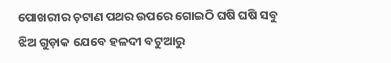ପୋଖରୀର ଚ଼ଟାଣ ପଥର ଉପରେ ଗୋଇଠି ଘଷି ଘଷି ସବୁ ଝିଅ ଗୁଡ଼ାକ ଯେବେ ହଳଦୀ ବଟୁଆରୁ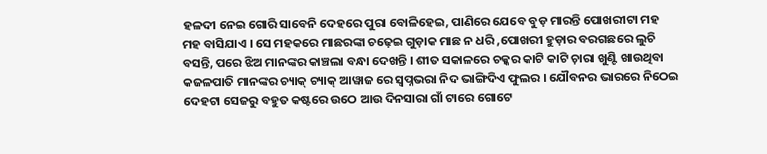ହଳଦୀ ନେଇ ଗୋରି ସାବେନି ଦେହରେ ପୁରା ବୋଳିହେଇ, ପାଣିରେ ଯେବେ ବୁଡ଼ ମାରନ୍ତି ପୋଖରୀଟା ମହ ମହ ବାସିଯାଏ । ସେ ମହକରେ ମାଛରଙ୍କା ଚଢ଼େଇ ଗୁଡ଼ାକ ମାଛ ନ ଧରି ,ପୋଖରୀ ହୁଡ଼ାର ବରଗଛରେ ଲୁଚି ବସନ୍ତି, ପରେ ଝିଅ ମାନଙ୍କର କାଞ୍ଚଲା ବନ୍ଧା ଦେଖନ୍ତି । ଶୀତ ସକାଳରେ ଚକ୍କର କାଟି କାଟି ଚ଼ାରା ଖୁଣ୍ଟି ଖାଉଥିବା କଜଳପାତି ମାନଙ୍କର ଚ୍ୟାକ୍ ଚ୍ୟାକ୍ ଆୱାଜ ରେ ସ୍ବପ୍ନଭରା ନିଦ ଭାଙ୍ଗିଦିଏ ଫୁଲର । ଯୌବନର ଭାରରେ ନିଠେଇ ଦେହଟା ସେଜରୁ ବହୁତ କଷ୍ଟରେ ଉଠେ ଆଉ ଦିନସାରା ଗାଁ ଟାରେ ଗୋଟେ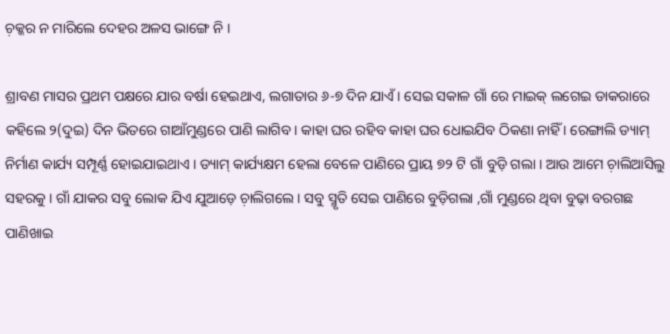ଚ଼କ୍କର ନ ମାରିଲେ ଦେହର ଅଳସ ଭାଙ୍ଗେ ନି ।

ଶ୍ରାବଣ ମାସର ପ୍ରଥମ ପକ୍ଷରେ ଯାର ବର୍ଷା ହେଇଥାଏ, ଲଗାତାର ୬-୭ ଦିନ ଯାଏଁ । ସେଇ ସକାଳ ଗାଁ ରେ ମାଇକ୍ ଲଗେଇ ଡାକରାରେ କହିଲେ ୨(ଦୁଇ) ଦିନ ଭିତରେ ଗାଆଁମୁଣ୍ଡରେ ପାଣି ଲାଗିବ । କାହା ଘର ରହିବ କାହା ଘର ଧୋଇଯିବ ଠିକଣା ନାହିଁ । ରେଙ୍ଗାଲି ଡ୍ୟାମ୍ ନିର୍ମାଣ କାର୍ଯ୍ୟ ସମ୍ପୂର୍ଣ୍ଣ ହୋଇଯାଇଥାଏ । ଡ୍ୟାମ୍ କାର୍ଯ୍ୟକ୍ଷମ ହେଲା ବେଳେ ପାଣିରେ ପ୍ରାୟ ୭୨ ଟି ଗାଁ ବୁଡ଼ି ଗଲା । ଆଉ ଆମେ ଚ଼ାଲିଆସିଲୁ ସହରକୁ । ଗାଁ ଯାକର ସବୁ ଲୋକ ଯିଏ ଯୁଆଡ଼େ ଚ଼ାଲିଗଲେ । ସବୁ ସ୍ମୃତି ସେଇ ପାଣିରେ ବୁଡ଼ିଗଲା ,ଗାଁ ମୁଣ୍ଡରେ ଥିବା ବୁଢ଼ା ବରଗଛ ପାଣିଖାଇ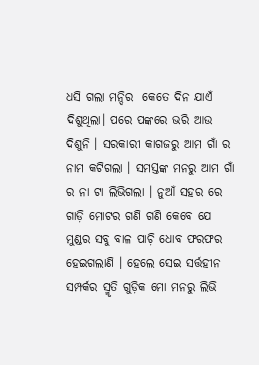ଧସି ଗଲା ମନ୍ଦିର  କେତେ ଦିନ ଯାଏଁ ଦିଶୁଥିଲା। ପରେ ପଙ୍କରେ ଭରି ଆଉ ଦିଶୁନି । ସରକାରୀ କାଗଜରୁ ଆମ ଗାଁ ର ନାମ କଟିଗଲା । ସମସ୍ତଙ୍କ ମନରୁ ଆମ ଗାଁ ର ନା ଟା ଲିଭିଗଲା । ନୁଆଁ ସହର ରେ ଗାଡ଼ି ମୋଟର ଗଣି ଗଣି କେବେ ଯେ ମୁଣ୍ଡର ସବୁ ବାଳ ପାଚ଼ି ଧୋବ ଫରଫର ହେଇଗଲାଣି । ହେଲେ ସେଇ ସର୍ତ୍ତହୀନ ସମ୍ପର୍କର ସ୍ମୃତି ଗୁଡ଼ିକ ମୋ ମନରୁ ଲିଭି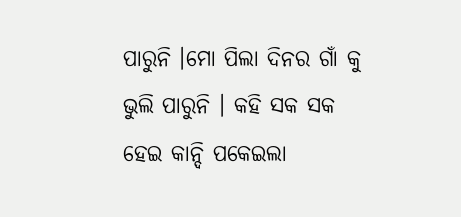ପାରୁନି ।ମୋ ପିଲା ଦିନର ଗାଁ କୁ ଭୁଲି ପାରୁନି । କହି ସକ ସକ ହେଇ କାନ୍ଦି ପକେଇଲା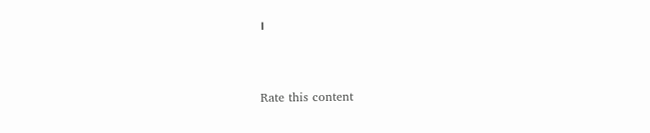।



Rate this content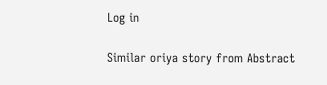Log in

Similar oriya story from Abstract